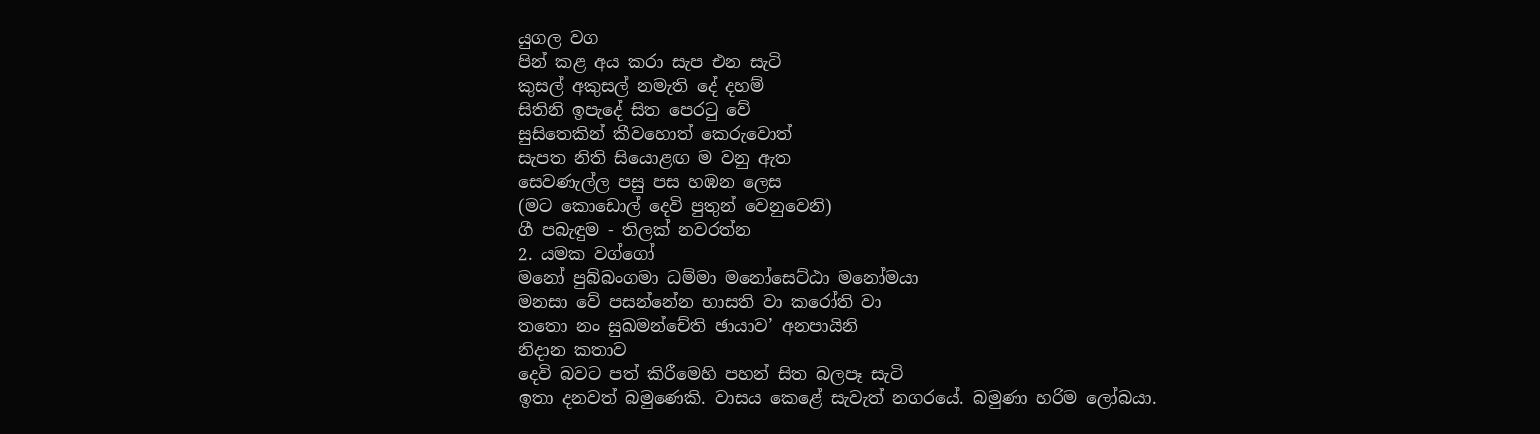යුගල වග
පින් කළ අය කරා සැප එන සැටි
කුසල් අකුසල් නමැති දේ දහම්
සිතිනි ඉපැදේ සිත පෙරටු වේ
සුසිතෙකින් කීවහොත් කෙරුවොත්
සැපත නිති සියොළඟ ම වනු ඇත
සෙවණැල්ල පසු පස හඹන ලෙස
(මට කොඩොල් දෙවි පුතුන් වෙනුවෙනි)
ගී පබැඳුම - තිලක් නවරත්න
2. යමක වග්ගෝ
මනෝ පුබ්බංගමා ධම්මා මනෝසෙට්ඨා මනෝමයා
මනසා වේ පසන්නේන භාසති වා කරෝති වා
තතො නං සුඛමන්චේති ඡායාව’ අනපායිනි
නිදාන කතාව
දෙවි බවට පත් කිරීමෙහි පහන් සිත බලපෑ සැටි
ඉතා දනවත් බමුණෙකි. වාසය කෙළේ සැවැත් නගරයේ. බමුණා හරිම ලෝබයා.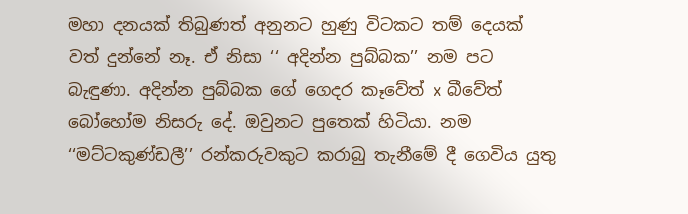මහා දනයක් තිබුණත් අනුනට හුණු විටකට තම් දෙයක් වත් දුන්නේ නෑ. ඒ නිසා ‘‘ අදින්න පුබ්බක’’ නම පට බැඳුණා. අදින්න පුබ්බක ගේ ගෙදර කෑවේත් x බීවේත් බෝහෝම නිසරු දේ. ඔවුනට පුතෙක් හිටියා. නම ‘‘මට්ටකුණ්ඩලී’’ රන්කරුවකුට කරාබු තැනීමේ දී ගෙවිය යුතු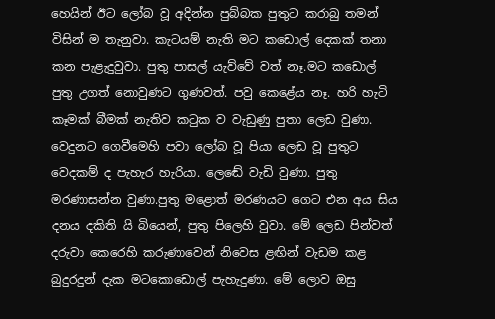හෙයින් ඊට ලෝබ වූ අදින්න පුබ්බක පුතුට කරාබු තමන් විසින් ම තැනුවා. කැටයම් නැති මට කඩොල් දෙකක් තනා කන පැළැදුවුවා. පුතු පාසල් යැව්වේ වත් නෑ.මට කඩොල් පුතු උගත් නොවුණට ගුණවත්. පවු කෙළේය නෑ. හරි හැටි කෑමක් බීමක් නැතිව කටුක ව වැඩුණු පුතා ලෙඩ වුණා. වෙදුනට ගෙවීමෙහි පවා ලෝබ වූ පියා ලෙඩ වූ පුතුට වෙදකම් ද පැහැර හැරියා. ලෙඬේ වැඩි වුණා. පුතු මරණාසන්න වුණා.පුතු මළොත් මරණයට ගෙට එන අය සිය දනය දකිති යි බියෙන්, පුතු පිලෙහි වුවා. මේ ලෙඩ පින්වත් දරුවා කෙරෙහි කරුණාවෙන් නිවෙස ළඟින් වැඩම කළ බුදුරදුන් දැක මටකොඩොල් පැහැදුණා. මේ ලොව ඔසු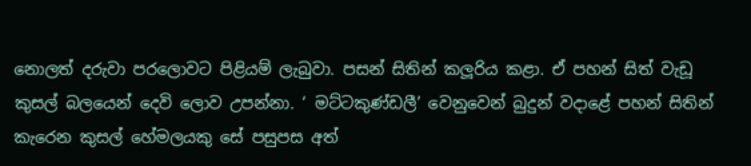නොලත් දරුවා පරලොවට පිළියම් ලැබුවා. පසන් සිතින් කලූරිය කළා. ඒ පහන් සිත් වැඩූ කුසල් බලයෙන් දෙවි ලොව උපන්නා. ‘ මට්ටකුණ්ඩලී’ වෙනුවෙන් බුදුන් වදාළේ පහන් සිතින් කැරෙන කුසල් හේමලයකු සේ පසුපස අත්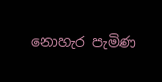නොහැර පැමිණ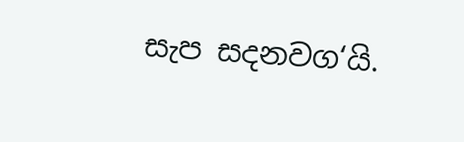සැප සදනවග‘යි.